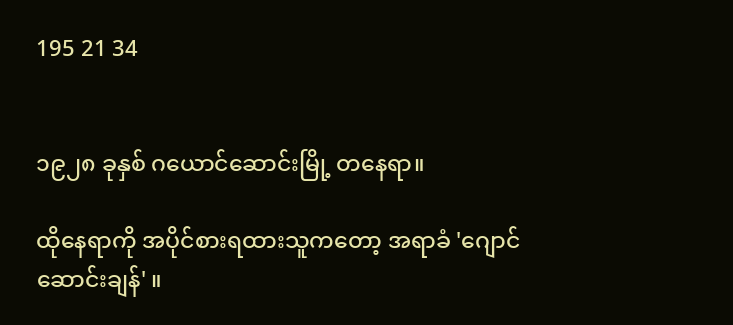195 21 34


၁၉၂၈ ခုနှစ် ဂယောင်ဆောင်းမြို့ တနေရာ။

ထိုနေရာကို အပိုင်စားရထားသူကတော့ အရာခံ 'ဂျောင်ဆောင်းချန်' ။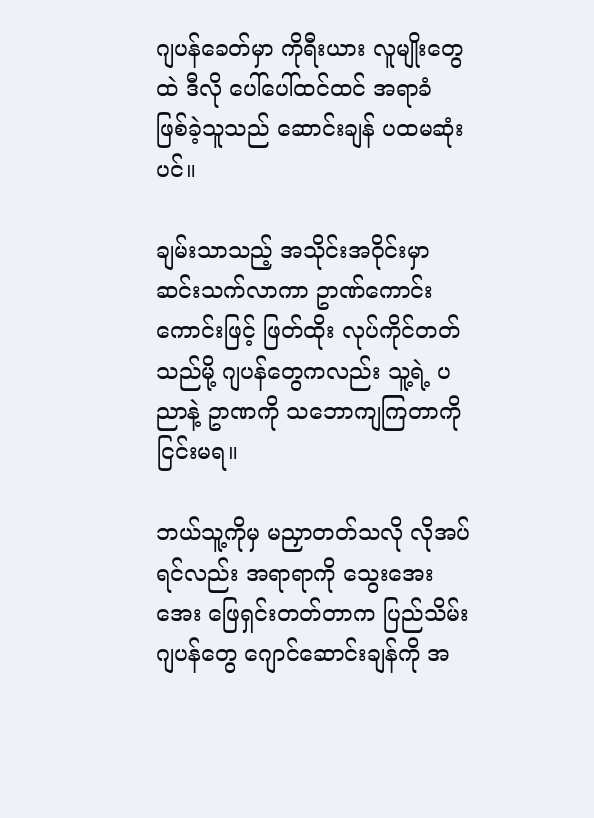ဂျပန်ခေတ်မှာ ကိုရီးယား လူမျိုးတွေထဲ ဒီလို ပေါ်ပေါ်ထင်ထင် အရာခံ ဖြစ်ခဲ့သူသည် ဆောင်းချန် ပထမဆုံးပင်။

ချမ်းသာသည့် အသိုင်းအဝိုင်းမှာ ဆင်းသက်လာကာ ဥာဏ်ကောင်းကောင်းဖြင့် ဖြတ်ထိုး လုပ်ကိုင်တတ်သည်မို့ ဂျပန်တွေကလည်း သူ့ရဲ့ ပညာနဲ့ ဥာဏကို သဘောကျကြတာကို ငြင်းမရ။

ဘယ်သူ့ကိုမှ မညှာတတ်သလို လိုအပ်ရင်လည်း အရာရာကို သွေးအေးအေး ဖြေရှင်းတတ်တာက ပြည်သိမ်းဂျပန်တွေ ဂျောင်ဆောင်းချန်ကို အ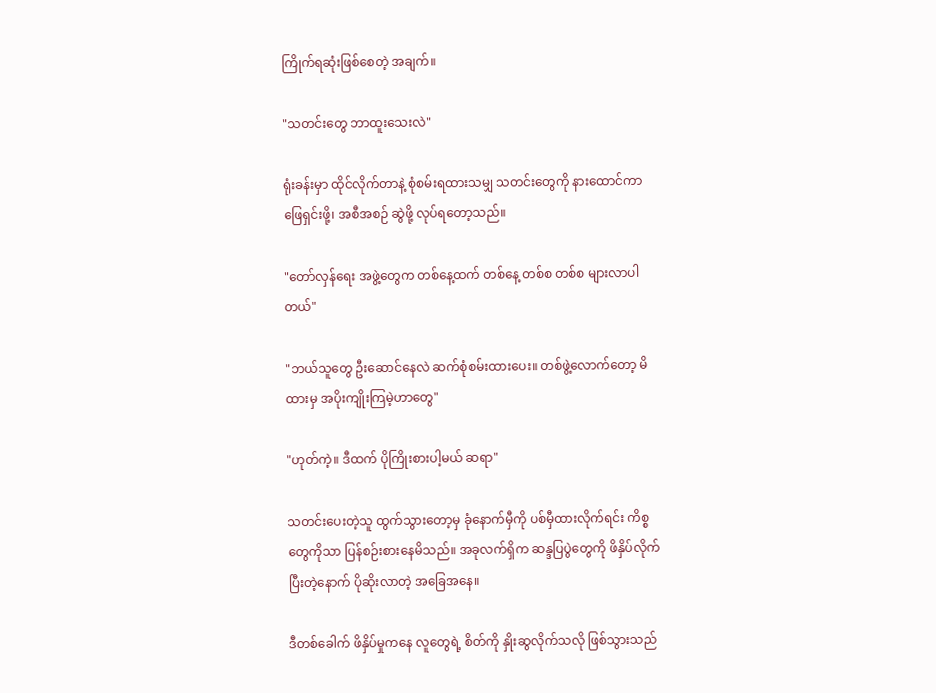ကြိုက်ရဆုံးဖြစ်စေတဲ့ အချက်။

"သတင်းတွေ ဘာထူးသေးလဲ"

ရုံးခန်းမှာ ထိုင်လိုက်တာနဲ့ စုံစမ်းရထားသမျှ သတင်းတွေကို နားထောင်ကာ ဖြေရှင်းဖို့၊ အစီအစဉ် ဆွဲဖို့ လုပ်ရတော့သည်။

"တော်လှန်ရေး အဖွဲ့တွေက တစ်နေ့ထက် တစ်နေ့ တစ်စ တစ်စ များလာပါတယ်"

"ဘယ်သူတွေ ဦးဆောင်နေလဲ ဆက်စုံစမ်းထားပေး။ တစ်ဖွဲ့လောက်တော့ မိထားမှ အပိုးကျိုးကြမဲ့ဟာတွေ"

"ဟုတ်ကဲ့။ ဒီထက် ပိုကြိုးစားပါ့မယ် ဆရာ"

သတင်းပေးတဲ့သူ ထွက်သွားတော့မှ ခုံနောက်မှီကို ပစ်မှီထားလိုက်ရင်း ကိစ္စတွေကိုသာ ပြန်စဉ်းစားနေမိသည်။ အခုလက်ရှိက ဆန္ဒပြပွဲတွေကို ဖိနှိပ်လိုက်ပြီးတဲ့နောက် ပိုဆိုးလာတဲ့ အခြေအနေ။

ဒီတစ်ခေါက် ဖိနှိပ်မှုကနေ လူတွေရဲ့ စိတ်ကို နှိုးဆွလိုက်သလို ဖြစ်သွားသည်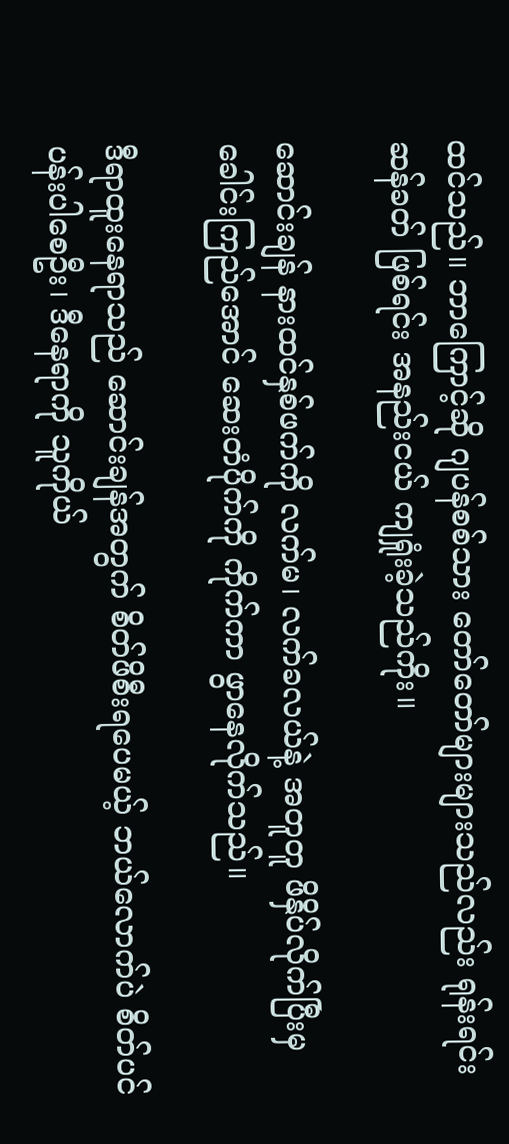ထင်သည်။ ဘာကြောင့်ဆို ဂျပန်စစ်သား တော်တော်များများသည်လည်း ရုန်းရင်းဆန်ခတ် ဖြစ်ရင်း အနည်းငယ် ကျရှုံးခဲ့သည်ကိုး။

ဆောင်းချန် နားထင်နှစ်ဖက်ကို လက်မ၊ လက်ခလယ်နဲ့ အတူတူ ဖိနှိပ်လိုက်ပြီးမှ ခေါင်းကြည်အောင် ဆေးတံပိုက်ကို ကိုက်ကာ ဖွာနေလိုက်သည်။

ဒီရာထူးနေရာသည် ဆောင်းချန်အတွက် စိတ်ဖိစီးရပေမယ့် ဘယ်လောက်ပဲ စိတ်ပင်ပန်းပါစေဦး၊ ဒီနေရာကို သူကိုယ်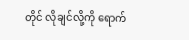တိုင် လိုချင်လို့ကို ရောက်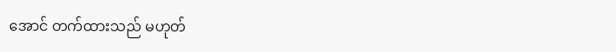အောင် တက်ထားသည် မဟုတ်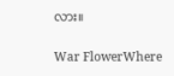လား။

War FlowerWhere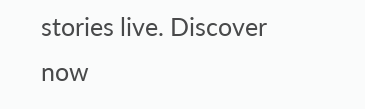stories live. Discover now